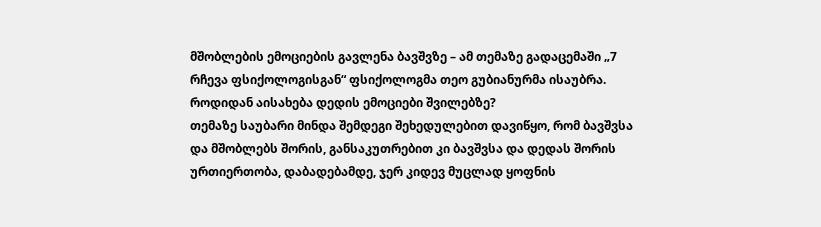მშობლების ემოციების გავლენა ბავშვზე – ამ თემაზე გადაცემაში „7 რჩევა ფსიქოლოგისგან“ ფსიქოლოგმა თეო გუბიანურმა ისაუბრა.
როდიდან აისახება დედის ემოციები შვილებზე?
თემაზე საუბარი მინდა შემდეგი შეხედულებით დავიწყო, რომ ბავშვსა და მშობლებს შორის, განსაკუთრებით კი ბავშვსა და დედას შორის ურთიერთობა, დაბადებამდე, ჯერ კიდევ მუცლად ყოფნის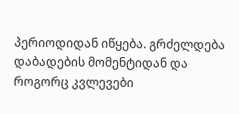პერიოდიდან იწყება. გრძელდება დაბადების მომენტიდან და როგორც კვლევები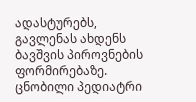ადასტურებს, გავლენას ახდენს ბავშვის პიროვნების ფორმირებაზე.
ცნობილი პედიატრი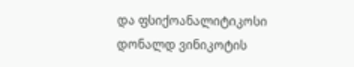და ფსიქოანალიტიკოსი დონალდ ვინიკოტის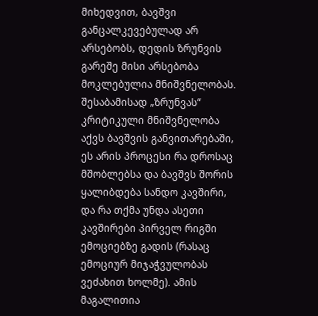მიხედვით, ბავშვი განცალკევებულად არ არსებობს, დედის ზრუნვის გარეშე მისი არსებობა მოკლებულია მნიშვნელობას. შესაბამისად „ზრუნვას“ კრიტიკული მნიშვნელობა აქვს ბავშვის განვითარებაში, ეს არის პროცესი რა დროსაც მშობლებსა და ბავშვს შორის ყალიბდება სანდო კავშირი, და რა თქმა უნდა ასეთი კავშირები პირველ რიგში ემოციებზე გადის (რასაც ემოციურ მიჯაჭვულობას ვეძახით ხოლმე). ამის მაგალითია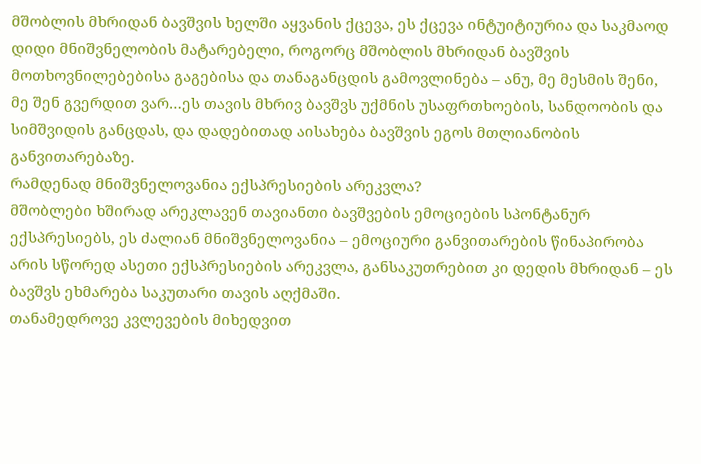მშობლის მხრიდან ბავშვის ხელში აყვანის ქცევა, ეს ქცევა ინტუიტიურია და საკმაოდ დიდი მნიშვნელობის მატარებელი, როგორც მშობლის მხრიდან ბავშვის მოთხოვნილებებისა გაგებისა და თანაგანცდის გამოვლინება – ანუ, მე მესმის შენი, მე შენ გვერდით ვარ…ეს თავის მხრივ ბავშვს უქმნის უსაფრთხოების, სანდოობის და სიმშვიდის განცდას, და დადებითად აისახება ბავშვის ეგოს მთლიანობის განვითარებაზე.
რამდენად მნიშვნელოვანია ექსპრესიების არეკვლა?
მშობლები ხშირად არეკლავენ თავიანთი ბავშვების ემოციების სპონტანურ ექსპრესიებს, ეს ძალიან მნიშვნელოვანია – ემოციური განვითარების წინაპირობა არის სწორედ ასეთი ექსპრესიების არეკვლა, განსაკუთრებით კი დედის მხრიდან – ეს ბავშვს ეხმარება საკუთარი თავის აღქმაში.
თანამედროვე კვლევების მიხედვით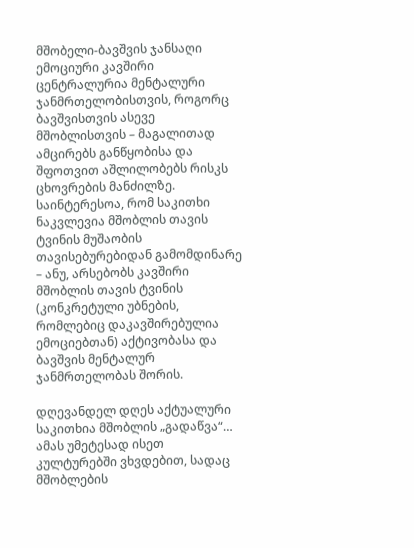მშობელი-ბავშვის ჯანსაღი ემოციური კავშირი ცენტრალურია მენტალური ჯანმრთელობისთვის, როგორც ბავშვისთვის ასევე მშობლისთვის – მაგალითად ამცირებს განწყობისა და შფოთვით აშლილობებს რისკს ცხოვრების მანძილზე. საინტერესოა, რომ საკითხი ნაკვლევია მშობლის თავის ტვინის მუშაობის თავისებურებიდან გამომდინარე – ანუ, არსებობს კავშირი მშობლის თავის ტვინის (კონკრეტული უბნების, რომლებიც დაკავშირებულია ემოციებთან) აქტივობასა და ბავშვის მენტალურ ჯანმრთელობას შორის.

დღევანდელ დღეს აქტუალური საკითხია მშობლის „გადაწვა“…
ამას უმეტესად ისეთ კულტურებში ვხვდებით, სადაც მშობლების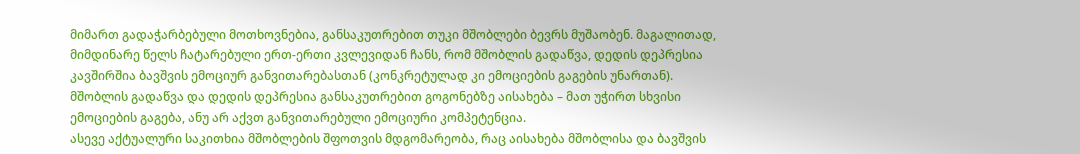მიმართ გადაჭარბებული მოთხოვნებია, განსაკუთრებით თუკი მშობლები ბევრს მუშაობენ. მაგალითად, მიმდინარე წელს ჩატარებული ერთ-ერთი კვლევიდან ჩანს, რომ მშობლის გადაწვა, დედის დეპრესია კავშირშია ბავშვის ემოციურ განვითარებასთან (კონკრეტულად კი ემოციების გაგების უნართან). მშობლის გადაწვა და დედის დეპრესია განსაკუთრებით გოგონებზე აისახება – მათ უჭირთ სხვისი ემოციების გაგება, ანუ არ აქვთ განვითარებული ემოციური კომპეტენცია.
ასევე აქტუალური საკითხია მშობლების შფოთვის მდგომარეობა, რაც აისახება მშობლისა და ბავშვის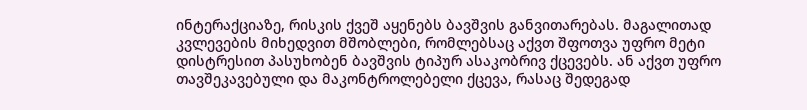ინტერაქციაზე, რისკის ქვეშ აყენებს ბავშვის განვითარებას. მაგალითად კვლევების მიხედვით მშობლები, რომლებსაც აქვთ შფოთვა უფრო მეტი დისტრესით პასუხობენ ბავშვის ტიპურ ასაკობრივ ქცევებს. ან აქვთ უფრო თავშეკავებული და მაკონტროლებელი ქცევა, რასაც შედეგად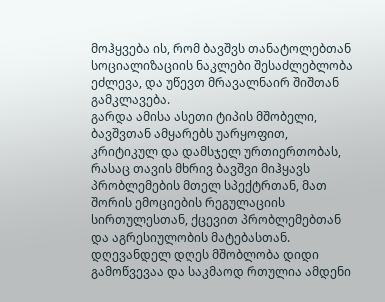მოჰყვება ის, რომ ბავშვს თანატოლებთან სოციალიზაციის ნაკლები შესაძლებლობა ეძლევა, და უწევთ მრავალნაირ შიშთან გამკლავება.
გარდა ამისა ასეთი ტიპის მშობელი, ბავშვთან ამყარებს უარყოფით, კრიტიკულ და დამსჯელ ურთიერთობას, რასაც თავის მხრივ ბავშვი მიჰყავს პრობლემების მთელ სპექტრთან, მათ შორის ემოციების რეგულაციის სირთულესთან, ქცევით პრობლემებთან და აგრესიულობის მატებასთან.
დღევანდელ დღეს მშობლობა დიდი გამოწვევაა და საკმაოდ რთულია ამდენი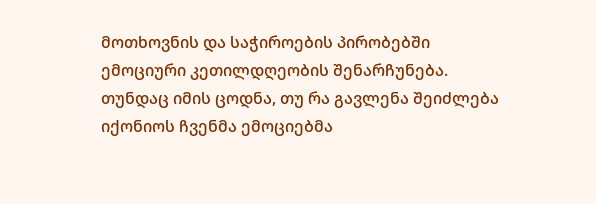მოთხოვნის და საჭიროების პირობებში ემოციური კეთილდღეობის შენარჩუნება. თუნდაც იმის ცოდნა, თუ რა გავლენა შეიძლება იქონიოს ჩვენმა ემოციებმა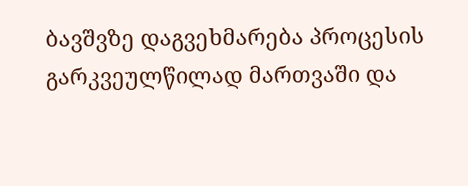ბავშვზე დაგვეხმარება პროცესის გარკვეულწილად მართვაში და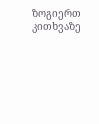ზოგიერთ კითხვაზე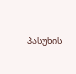პასუხის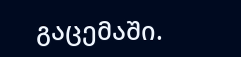გაცემაში.